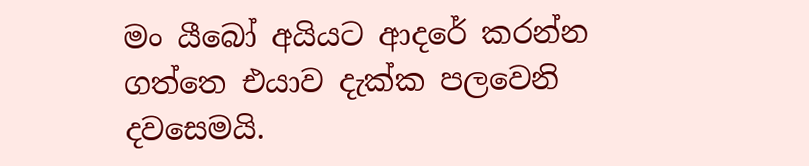මං යීබෝ අයියට ආදරේ කරන්න ගත්තෙ එයාව දැක්ක පලවෙනි දවසෙමයි.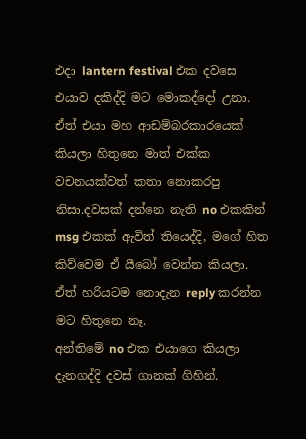එදා lantern festival එක දවසෙ එයාව දකිද්දි මට මොකද්දෝ උනා.
ඒත් එයා මහ ආඩම්බරකාරයෙක් කියලා හිතුනෙ මාත් එක්ක වචනයක්වත් කතා නොකරපු නිසා.දවසක් දන්නෙ නැති no එකකින් msg එකක් ඇවිත් තියෙද්දි, මගේ හිත කිව්වෙම ඒ යීබෝ වෙන්න කියලා.
ඒත් හරියටම නොදැන reply කරන්න මට හිතුනෙ නෑ.
අන්තිමේ no එක එයාගෙ කියලා දැනගද්දි දවස් ගානක් ගිහින්.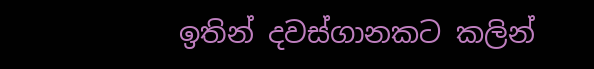ඉතින් දවස්ගානකට කලින්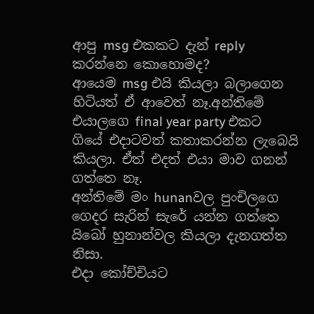ආපු msg එකකට දැන් reply කරන්නෙ කොහොමද?
ආයෙම msg එයි කියලා බලාගෙන හිටියත් ඒ ආවෙත් නෑ.අන්තිමේ එයාලගෙ final year party එකට ගියේ එදාටවත් කතාකරන්න ලැබෙයි කියලා. ඒත් එදත් එයා මාව ගනන් ගත්තෙ නෑ.
අන්තිමේ මං hunanවල පුංචිලගෙ ගෙදර සැරින් සැරේ යන්න ගත්තෙ යිබෝ හුනාන්වල කියලා දැනගත්ත නිසා.
එදා කෝච්චියට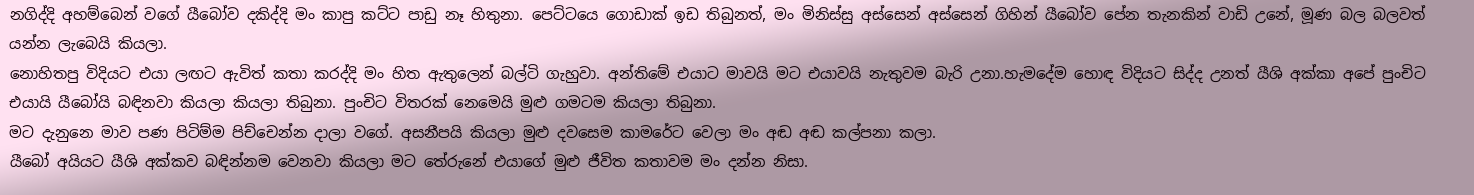නගිද්දි අහම්බෙන් වගේ යීබෝව දකිද්දි මං කාපු කට්ට පාඩු නෑ හිතුනා. පෙට්ටයෙ ගොඩාක් ඉඩ තිබුනත්, මං මිනිස්සු අස්සෙන් අස්සෙන් ගිහින් යීබෝව පේන තැනකින් වාඩි උනේ, මූණ බල බලවත් යන්න ලැබෙයි කියලා.
නොහිතපු විදියට එයා ලඟට ඇවිත් කතා කරද්දි මං හිත ඇතුලෙන් බල්ටි ගැහුවා. අන්තිමේ එයාට මාවයි මට එයාවයි නැතුවම බැරි උනා.හැමදේම හොඳ විදියට සිද්ද උනත් යීශි අක්කා අපේ පුංචිට එයායි යීබෝයි බඳිනවා කියලා කියලා තිබුනා. පුංචිට විතරක් නෙමෙයි මුළු ගමටම කියලා තිබුනා.
මට දැනුනෙ මාව පණ පිටිම්ම පිච්චෙන්න දාලා වගේ. අසනීපයි කියලා මුළු දවසෙම කාමරේට වෙලා මං අඬ අඬ කල්පනා කලා.
යීබෝ අයියට යීශි අක්කව බඳින්නම වෙනවා කියලා මට තේරුනේ එයාගේ මුළු ජීවිත කතාවම මං දන්න නිසා.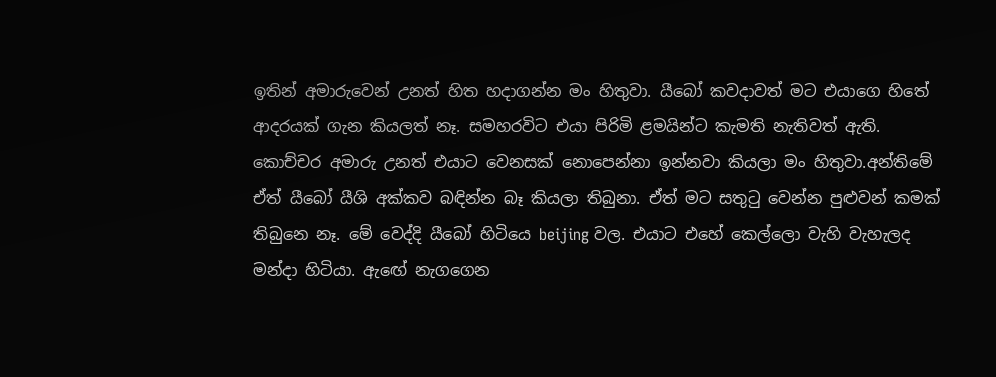ඉතින් අමාරුවෙන් උනත් හිත හදාගන්න මං හිතුවා. යීබෝ කවදාවත් මට එයාගෙ හිතේ ආදරයක් ගැන කියලත් නෑ. සමහරවිට එයා පිරිමි ළමයින්ට කැමති නැතිවත් ඇති.
කොච්චර අමාරු උනත් එයාට වෙනසක් නොපෙන්නා ඉන්නවා කියලා මං හිතුවා.අන්තිමේ ඒත් යීබෝ යීශි අක්කව බඳින්න බෑ කියලා තිබුනා. ඒත් මට සතුටු වෙන්න පුළුවන් කමක් තිබුනෙ නෑ. මේ වෙද්දි යීබෝ හිටියෙ beijing වල. එයාට එහේ කෙල්ලො වැහි වැහැලද මන්දා හිටියා. ඇඟේ නැගගෙන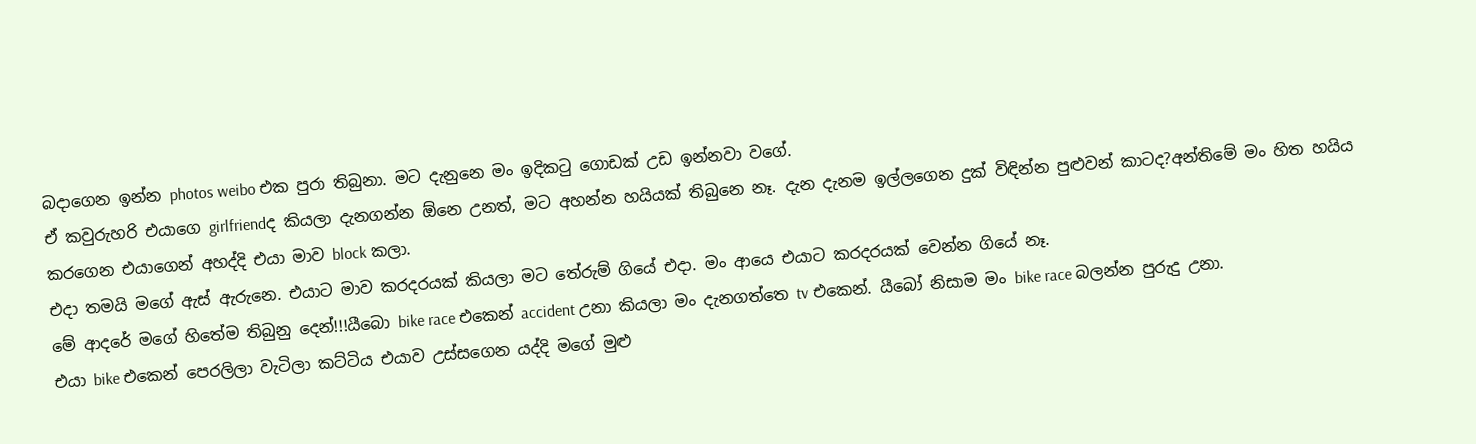බදාගෙන ඉන්න photos weibo එක පුරා තිබුනා. මට දැනුනෙ මං ඉදිකටු ගොඩක් උඩ ඉන්නවා වගේ.
ඒ කවුරුහරි එයාගෙ girlfriendද කියලා දැනගන්න ඕනෙ උනත්, මට අහන්න හයියක් තිබුනෙ නෑ. දැන දැනම ඉල්ලගෙන දුක් විඳින්න පුළුවන් කාටද?අන්තිමේ මං හිත හයිය කරගෙන එයාගෙන් අහද්දි එයා මාව block කලා.
එදා තමයි මගේ ඇස් ඇරුනෙ. එයාට මාව කරදරයක් කියලා මට තේරුම් ගියේ එදා. මං ආයෙ එයාට කරදරයක් වෙන්න ගියේ නෑ.
මේ ආදරේ මගේ හිතේම තිබුනු දෙන්!!!යීබො bike race එකෙන් accident උනා කියලා මං දැනගත්තෙ tv එකෙන්. යීබෝ නිසාම මං bike race බලන්න පුරුදු උනා.
එයා bike එකෙන් පෙරලිලා වැටිලා කට්ටිය එයාව උස්සගෙන යද්දි මගේ මුළු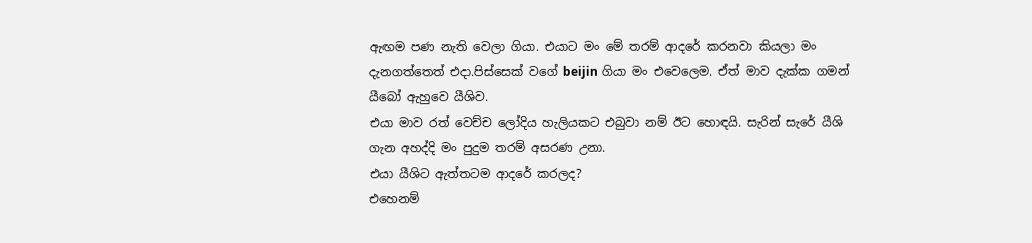ඇඟම පණ නැති වෙලා ගියා. එයාට මං මේ තරම් ආදරේ කරනවා කියලා මං දැනගත්තෙත් එදා.පිස්සෙක් වගේ beijin ගියා මං එවෙලෙම. ඒත් මාව දැක්ක ගමන් යීබෝ ඇහුවෙ යීශිව.
එයා මාව රත් වෙච්ච ලෝදිය හැලියකට එබුවා නම් ඊට හොඳයි. සැරින් සැරේ යීශි ගැන අහද්දි මං පුදුම තරම් අසරණ උනා.
එයා යීශිට ඇත්තටම ආදරේ කරලද?
එහෙනම්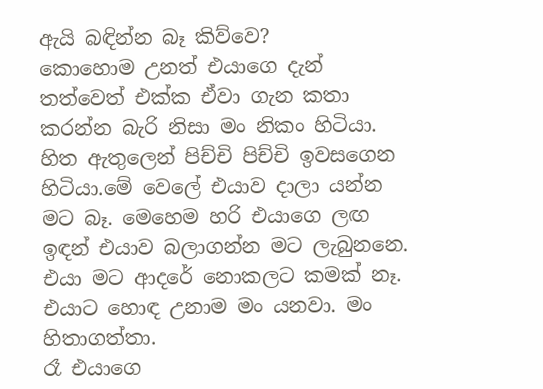ඇයි බඳින්න බෑ කිව්වෙ?
කොහොම උනත් එයාගෙ දැන් තත්වෙත් එක්ක ඒවා ගැන කතා කරන්න බැරි නිසා මං නිකං හිටියා.
හිත ඇතුලෙන් පිච්චි පිච්චි ඉවසගෙන හිටියා.මේ වෙලේ එයාව දාලා යන්න මට බෑ. මෙහෙම හරි එයාගෙ ලඟ ඉඳන් එයාව බලාගන්න මට ලැබුනනෙ. එයා මට ආදරේ නොකලට කමක් නෑ. එයාට හොඳ උනාම මං යනවා. මං හිතාගත්තා.
රෑ එයාගෙ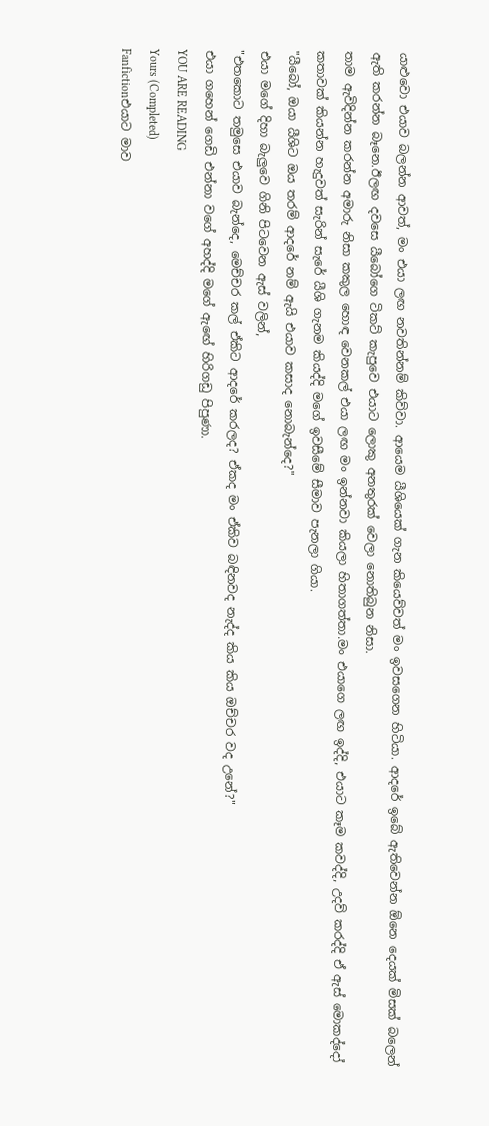යාළුවො එයාව බලන්න ආවත්, මං එයා ලඟ නවතින්නම් කිව්වා. ආයෙම යීශියෙක් ගැන කියෙව්වත් මං ඉවසගෙන හිටියා. ආදරේ ඉබේ ඇතිවෙන්න ඕනෙ දෙයක් මිසක් බලෙන් ඇති කරන්න බෑනෙ.ඊලඟ දවසෙ යීබෝගෙ ටිකට් කැපුවෙ එයාට ලොකු අනතුරක් වෙලා නොතිබුන නිසා.
තාම ඇවිදින්න කරන්න අමාරු නිසා කකුල හොඳ වෙනකල් එයා ලඟ මං ඉන්නවා කියලා හිතාගත්තා.මං එයාගෙ ලඟ ඉද්දි, එයාට කෑම කවද්දි, උදව් කරද්දි ඒ ඇස් මොකද්දෝ කතාවක් කියන්න හැදුවත් සැරින් සැරේ යීශි ගැනම කියද්දි මගේ ඉවසීමේ සීමාව පැනලා ගියා.
"යීබෝ, ඔයා යීශිට ඔය තරම් ආදරේ නම් ඇයි එයාව කසාද නොබැන්දෙ?"
එයා මගේ දිහා බැලුවෙ ගිනි පිටවෙන ඇස් වලින්,
"එතකොට තමුසෙ එයාව බැන්දෙ, මෙච්චර කල් ඒකිට ආදරේ කරලද? ඒකද මං ඒකිව බඳිනවද නැද්ද කිය කිය ඔච්චර වද උනේ?"
එයා ගහෙන් ගෙඩි එන්නා වගේ අහද්දි මගේ ඇඟේ හිරිගඩු පිපුණා.
YOU ARE READING
Yours (Completed)
Fanfictionඑයාට මාව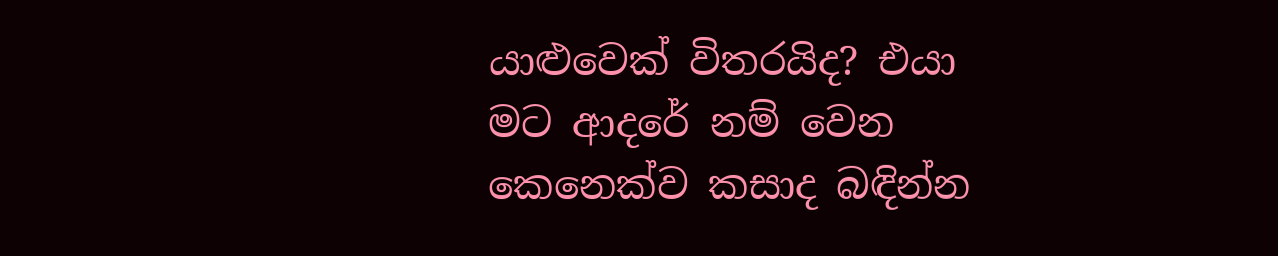යාළුවෙක් විතරයිද? එයා මට ආදරේ නම් වෙන කෙනෙක්ව කසාද බඳින්න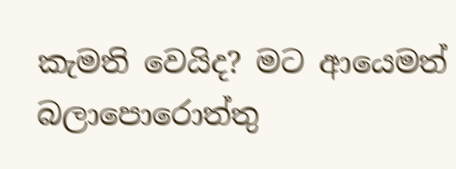කැමති වෙයිද? මට ආයෙමත් බලාපොරොත්තු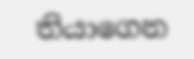තියාගෙන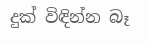දුක් විඳින්න බෑ